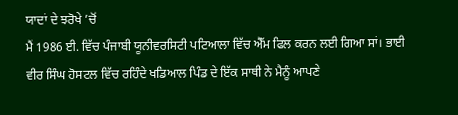ਯਾਦਾਂ ਦੇ ਝਰੋਖੇ ’ਚੋਂ
ਮੈਂ 1986 ਈ. ਵਿੱਚ ਪੰਜਾਬੀ ਯੂਨੀਵਰਸਿਟੀ ਪਟਿਆਲਾ ਵਿੱਚ ਐੱਮ ਫਿਲ ਕਰਨ ਲਈ ਗਿਆ ਸਾਂ। ਭਾਈ ਵੀਰ ਸਿੰਘ ਹੋਸਟਲ ਵਿੱਚ ਰਹਿੰਦੇ ਖਡਿਆਲ ਪਿੰਡ ਦੇ ਇੱਕ ਸਾਥੀ ਨੇ ਮੈਨੂੰ ਆਪਣੇ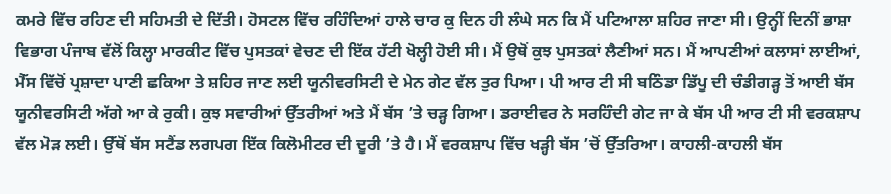ਕਮਰੇ ਵਿੱਚ ਰਹਿਣ ਦੀ ਸਹਿਮਤੀ ਦੇ ਦਿੱਤੀ। ਹੋਸਟਲ ਵਿੱਚ ਰਹਿੰਦਿਆਂ ਹਾਲੇ ਚਾਰ ਕੁ ਦਿਨ ਹੀ ਲੰਘੇ ਸਨ ਕਿ ਮੈਂ ਪਟਿਆਲਾ ਸ਼ਹਿਰ ਜਾਣਾ ਸੀ। ਉਨ੍ਹੀਂ ਦਿਨੀਂ ਭਾਸ਼ਾ ਵਿਭਾਗ ਪੰਜਾਬ ਵੱਲੋਂ ਕਿਲ੍ਹਾ ਮਾਰਕੀਟ ਵਿੱਚ ਪੁਸਤਕਾਂ ਵੇਚਣ ਦੀ ਇੱਕ ਹੱਟੀ ਖੋਲ੍ਹੀ ਹੋਈ ਸੀ। ਮੈਂ ਉਥੋਂ ਕੁਝ ਪੁਸਤਕਾਂ ਲੈਣੀਆਂ ਸਨ। ਮੈਂ ਆਪਣੀਆਂ ਕਲਾਸਾਂ ਲਾਈਆਂ, ਮੈੱਸ ਵਿੱਚੋਂ ਪ੍ਰਸ਼ਾਦਾ ਪਾਣੀ ਛਕਿਆ ਤੇ ਸ਼ਹਿਰ ਜਾਣ ਲਈ ਯੂਨੀਵਰਸਿਟੀ ਦੇ ਮੇਨ ਗੇਟ ਵੱਲ ਤੁਰ ਪਿਆ। ਪੀ ਆਰ ਟੀ ਸੀ ਬਠਿੰਡਾ ਡਿੱਪੂ ਦੀ ਚੰਡੀਗੜ੍ਹ ਤੋਂ ਆਈ ਬੱਸ ਯੂਨੀਵਰਸਿਟੀ ਅੱਗੇ ਆ ਕੇ ਰੁਕੀ। ਕੁਝ ਸਵਾਰੀਆਂ ਉੱਤਰੀਆਂ ਅਤੇ ਮੈਂ ਬੱਸ ’ਤੇ ਚੜ੍ਹ ਗਿਆ। ਡਰਾਈਵਰ ਨੇ ਸਰਹਿੰਦੀ ਗੇਟ ਜਾ ਕੇ ਬੱਸ ਪੀ ਆਰ ਟੀ ਸੀ ਵਰਕਸ਼ਾਪ ਵੱਲ ਮੋੜ ਲਈ। ਉੱਥੋਂ ਬੱਸ ਸਟੈਂਡ ਲਗਪਗ ਇੱਕ ਕਿਲੋਮੀਟਰ ਦੀ ਦੂਰੀ ’ਤੇ ਹੈ। ਮੈਂ ਵਰਕਸ਼ਾਪ ਵਿੱਚ ਖੜ੍ਹੀ ਬੱਸ ’ਚੋਂ ਉੱਤਰਿਆ। ਕਾਹਲੀ-ਕਾਹਲੀ ਬੱਸ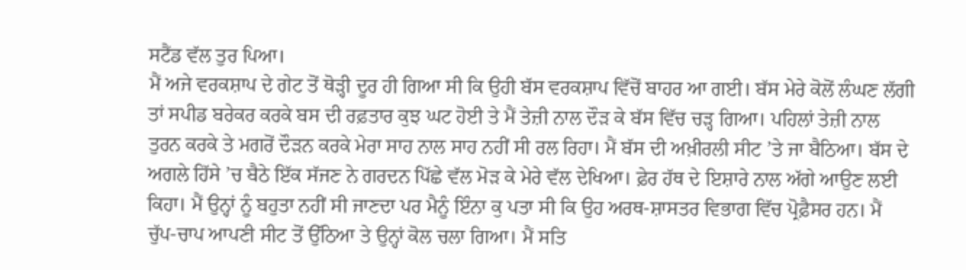ਸਟੈਂਡ ਵੱਲ ਤੁਰ ਪਿਆ।
ਮੈਂ ਅਜੇ ਵਰਕਸ਼ਾਪ ਦੇ ਗੇਟ ਤੋਂ ਥੋੜ੍ਹੀ ਦੂਰ ਹੀ ਗਿਆ ਸੀ ਕਿ ਉਹੀ ਬੱਸ ਵਰਕਸ਼ਾਪ ਵਿੱਚੋਂ ਬਾਹਰ ਆ ਗਈ। ਬੱਸ ਮੇਰੇ ਕੋਲੋਂ ਲੰਘਣ ਲੱਗੀ ਤਾਂ ਸਪੀਡ ਬਰੇਕਰ ਕਰਕੇ ਬਸ ਦੀ ਰਫ਼ਤਾਰ ਕੁਝ ਘਟ ਹੋਈ ਤੇ ਮੈਂ ਤੇਜ਼ੀ ਨਾਲ ਦੌੜ ਕੇ ਬੱਸ ਵਿੱਚ ਚੜ੍ਹ ਗਿਆ। ਪਹਿਲਾਂ ਤੇਜ਼ੀ ਨਾਲ ਤੁਰਨ ਕਰਕੇ ਤੇ ਮਗਰੋਂ ਦੌੜਨ ਕਰਕੇ ਮੇਰਾ ਸਾਹ ਨਾਲ ਸਾਹ ਨਹੀਂ ਸੀ ਰਲ ਰਿਹਾ। ਮੈਂ ਬੱਸ ਦੀ ਅਖ਼ੀਰਲੀ ਸੀਟ ’ਤੇ ਜਾ ਬੈਠਿਆ। ਬੱਸ ਦੇ ਅਗਲੇ ਹਿੱਸੇ ’ਚ ਬੈਠੇ ਇੱਕ ਸੱਜਣ ਨੇ ਗਰਦਨ ਪਿੱਛੇ ਵੱਲ ਮੋੜ ਕੇ ਮੇਰੇ ਵੱਲ ਦੇਖਿਆ। ਫ਼ੇਰ ਹੱਥ ਦੇ ਇਸ਼ਾਰੇ ਨਾਲ ਅੱਗੇ ਆਉਣ ਲਈ ਕਿਹਾ। ਮੈਂ ਉਨ੍ਹਾਂ ਨੂੰ ਬਹੁਤਾ ਨਹੀਂ ਸੀ ਜਾਣਦਾ ਪਰ ਮੈਨੂੰ ਇੰਨਾ ਕੁ ਪਤਾ ਸੀ ਕਿ ਉਹ ਅਰਥ-ਸ਼ਾਸਤਰ ਵਿਭਾਗ ਵਿੱਚ ਪ੍ਰੋਫ਼ੈਸਰ ਹਨ। ਮੈਂ ਚੁੱਪ-ਚਾਪ ਆਪਣੀ ਸੀਟ ਤੋਂ ਉੱਠਿਆ ਤੇ ਉਨ੍ਹਾਂ ਕੋਲ ਚਲਾ ਗਿਆ। ਮੈਂ ਸਤਿ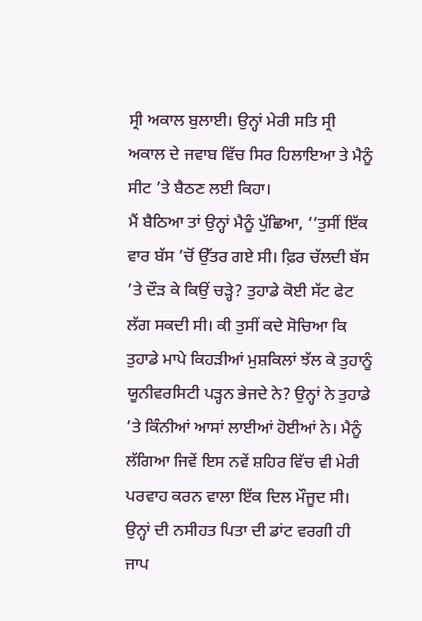ਸ੍ਰੀ ਅਕਾਲ ਬੁਲਾਈ। ਉਨ੍ਹਾਂ ਮੇਰੀ ਸਤਿ ਸ੍ਰੀ ਅਕਾਲ ਦੇ ਜਵਾਬ ਵਿੱਚ ਸਿਰ ਹਿਲਾਇਆ ਤੇ ਮੈਨੂੰ ਸੀਟ ’ਤੇ ਬੈਠਣ ਲਈ ਕਿਹਾ।
ਮੈਂ ਬੈਠਿਆ ਤਾਂ ਉਨ੍ਹਾਂ ਮੈਨੂੰ ਪੁੱਛਿਆ, ‘‘ਤੁਸੀਂ ਇੱਕ ਵਾਰ ਬੱਸ ’ਚੋਂ ਉੱਤਰ ਗਏ ਸੀ। ਫ਼ਿਰ ਚੱਲਦੀ ਬੱਸ ’ਤੇ ਦੌੜ ਕੇ ਕਿਉਂ ਚੜ੍ਹੇ? ਤੁਹਾਡੇ ਕੋਈ ਸੱਟ ਫੇਟ ਲੱਗ ਸਕਦੀ ਸੀ। ਕੀ ਤੁਸੀਂ ਕਦੇ ਸੋਚਿਆ ਕਿ ਤੁਹਾਡੇ ਮਾਪੇ ਕਿਹੜੀਆਂ ਮੁਸ਼ਕਿਲਾਂ ਝੱਲ ਕੇ ਤੁਹਾਨੂੰ ਯੂਨੀਵਰਸਿਟੀ ਪੜ੍ਹਨ ਭੇਜਦੇ ਨੇ? ਉਨ੍ਹਾਂ ਨੇ ਤੁਹਾਡੇ ’ਤੇ ਕਿੰਨੀਆਂ ਆਸਾਂ ਲਾਈਆਂ ਹੋਈਆਂ ਨੇ। ਮੈਨੂੰ ਲੱਗਿਆ ਜਿਵੇਂ ਇਸ ਨਵੇਂ ਸ਼ਹਿਰ ਵਿੱਚ ਵੀ ਮੇਰੀ ਪਰਵਾਹ ਕਰਨ ਵਾਲਾ ਇੱਕ ਦਿਲ ਮੌਜੂਦ ਸੀ। ਉਨ੍ਹਾਂ ਦੀ ਨਸੀਹਤ ਪਿਤਾ ਦੀ ਡਾਂਟ ਵਰਗੀ ਹੀ ਜਾਪ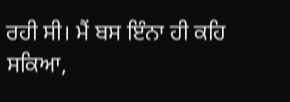ਰਹੀ ਸੀ। ਮੈਂ ਬਸ ਇੰਨਾ ਹੀ ਕਹਿ ਸਕਿਆ,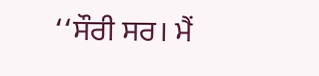‘‘ਸੌਰੀ ਸਰ। ਮੈਂ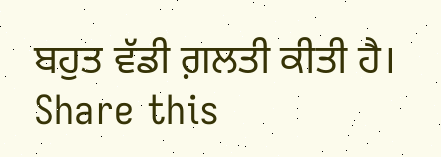ਬਹੁਤ ਵੱਡੀ ਗ਼ਲਤੀ ਕੀਤੀ ਹੈ।
Share this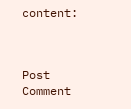content:



Post Comment